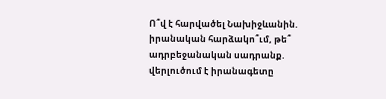Ո՞վ է հարվածել Նախիջևանին. իրանական հարձակո՞ւմ, թե՞ ադրբեջանական սադրանք. վերլուծում է իրանագետը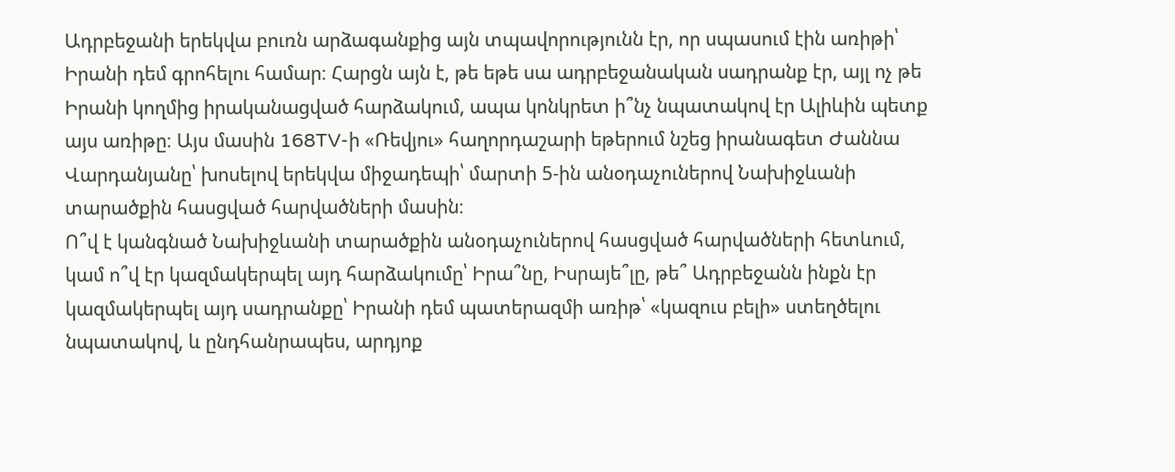Ադրբեջանի երեկվա բուռն արձագանքից այն տպավորությունն էր, որ սպասում էին առիթի՝ Իրանի դեմ գրոհելու համար։ Հարցն այն է, թե եթե սա ադրբեջանական սադրանք էր, այլ ոչ թե Իրանի կողմից իրականացված հարձակում, ապա կոնկրետ ի՞նչ նպատակով էր Ալիևին պետք այս առիթը։ Այս մասին 168TV-ի «Ռեվյու» հաղորդաշարի եթերում նշեց իրանագետ Ժաննա Վարդանյանը՝ խոսելով երեկվա միջադեպի՝ մարտի 5-ին անօդաչուներով Նախիջևանի տարածքին հասցված հարվածների մասին։
Ո՞վ է կանգնած Նախիջևանի տարածքին անօդաչուներով հասցված հարվածների հետևում, կամ ո՞վ էր կազմակերպել այդ հարձակումը՝ Իրա՞նը, Իսրայե՞լը, թե՞ Ադրբեջանն ինքն էր կազմակերպել այդ սադրանքը՝ Իրանի դեմ պատերազմի առիթ՝ «կազուս բելի» ստեղծելու նպատակով, և ընդհանրապես, արդյոք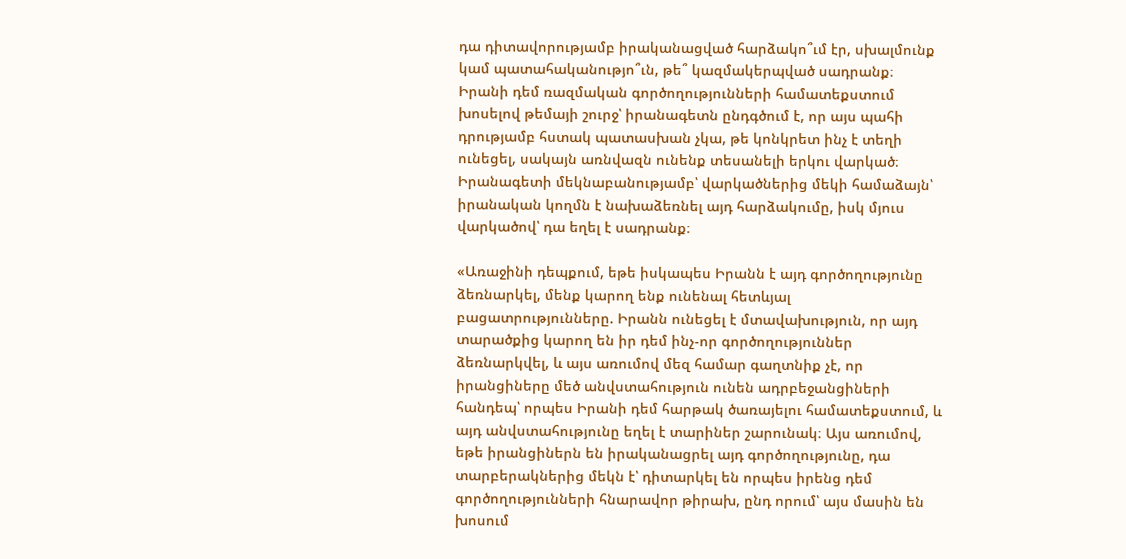դա դիտավորությամբ իրականացված հարձակո՞ւմ էր, սխալմունք կամ պատահականությո՞ւն, թե՞ կազմակերպված սադրանք։
Իրանի դեմ ռազմական գործողությունների համատեքստում խոսելով թեմայի շուրջ՝ իրանագետն ընդգծում է, որ այս պահի դրությամբ հստակ պատասխան չկա, թե կոնկրետ ինչ է տեղի ունեցել, սակայն առնվազն ունենք տեսանելի երկու վարկած։
Իրանագետի մեկնաբանությամբ՝ վարկածներից մեկի համաձայն՝ իրանական կողմն է նախաձեռնել այդ հարձակումը, իսկ մյուս վարկածով՝ դա եղել է սադրանք։

«Առաջինի դեպքում, եթե իսկապես Իրանն է այդ գործողությունը ձեռնարկել, մենք կարող ենք ունենալ հետևյալ բացատրությունները. Իրանն ունեցել է մտավախություն, որ այդ տարածքից կարող են իր դեմ ինչ-որ գործողություններ ձեռնարկվել, և այս առումով մեզ համար գաղտնիք չէ, որ իրանցիները մեծ անվստահություն ունեն ադրբեջանցիների հանդեպ՝ որպես Իրանի դեմ հարթակ ծառայելու համատեքստում, և այդ անվստահությունը եղել է տարիներ շարունակ։ Այս առումով, եթե իրանցիներն են իրականացրել այդ գործողությունը, դա տարբերակներից մեկն է՝ դիտարկել են որպես իրենց դեմ գործողությունների հնարավոր թիրախ, ընդ որում՝ այս մասին են խոսում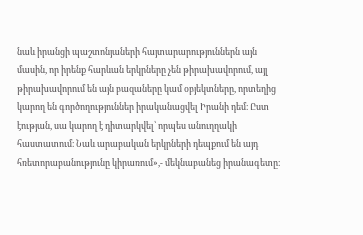նաև իրանցի պաշտոնյաների հայտարարություններն այն մասին, որ իրենք հարևան երկրները չեն թիրախավորում, այլ թիրախավորում են այն բազաները կամ օբյեկտները, որտեղից կարող են գործողություններ իրականացվել Իրանի դեմ։ Ըստ էության, սա կարող է դիտարկվել՝ որպես անուղղակի հաստատում։ Նաև արաբական երկրների դեպքում են այդ հռետորաբանությունը կիրառում»,- մեկնաբանեց իրանագետը։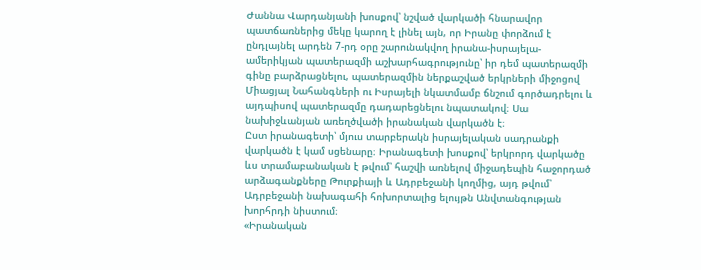Ժաննա Վարդանյանի խոսքով՝ նշված վարկածի հնարավոր պատճառներից մեկը կարող է լինել այն, որ Իրանը փորձում է ընդլայնել արդեն 7-րդ օրը շարունակվող իրանա-իսրայելա-ամերիկյան պատերազմի աշխարհագրությունը՝ իր դեմ պատերազմի գինը բարձրացնելու, պատերազմին ներքաշված երկրների միջոցով Միացյալ Նահանգների ու Իսրայելի նկատմամբ ճնշում գործադրելու և այդպիսով պատերազմը դադարեցնելու նպատակով։ Սա նախիջևանյան առեղծվածի իրանական վարկածն է։
Ըստ իրանագետի՝ մյուս տարբերակն իսրայելական սադրանքի վարկածն է կամ սցենարը։ Իրանագետի խոսքով՝ երկրորդ վարկածը ևս տրամաբանական է թվում՝ հաշվի առնելով միջադեպին հաջորդած արձագանքները Թուրքիայի և Ադրբեջանի կողմից, այդ թվում՝ Ադրբեջանի նախագահի հոխորտալից ելույթն Անվտանգության խորհրդի նիստում։
«Իրանական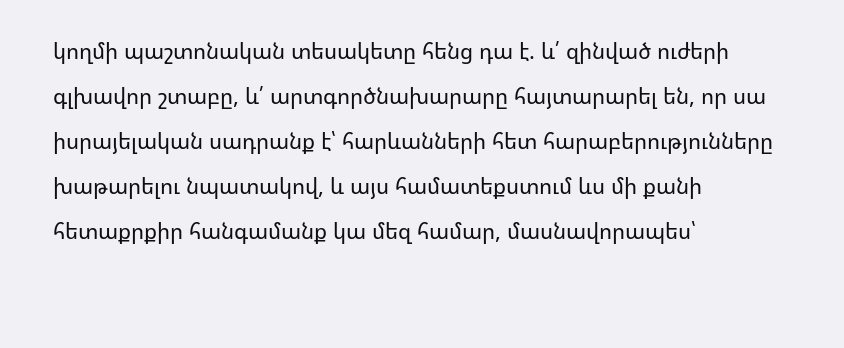կողմի պաշտոնական տեսակետը հենց դա է. և՛ զինված ուժերի գլխավոր շտաբը, և՛ արտգործնախարարը հայտարարել են, որ սա իսրայելական սադրանք է՝ հարևանների հետ հարաբերությունները խաթարելու նպատակով, և այս համատեքստում ևս մի քանի հետաքրքիր հանգամանք կա մեզ համար, մասնավորապես՝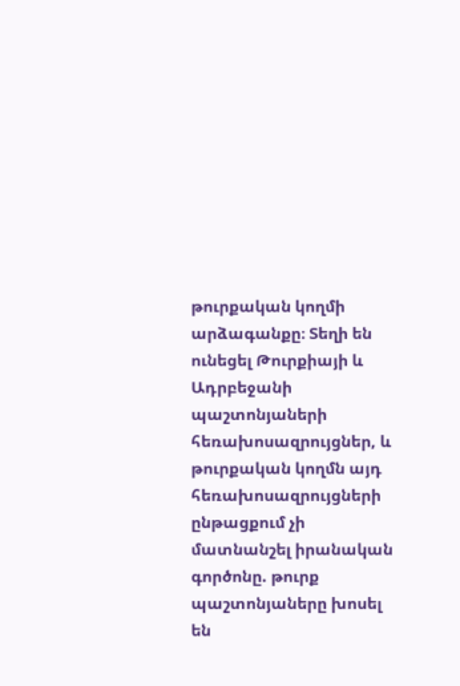թուրքական կողմի արձագանքը։ Տեղի են ունեցել Թուրքիայի և Ադրբեջանի պաշտոնյաների հեռախոսազրույցներ, և թուրքական կողմն այդ հեռախոսազրույցների ընթացքում չի մատնանշել իրանական գործոնը. թուրք պաշտոնյաները խոսել են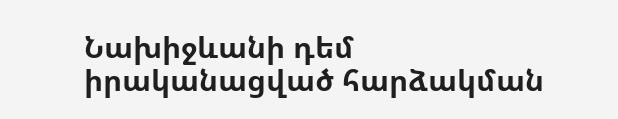Նախիջևանի դեմ իրականացված հարձակման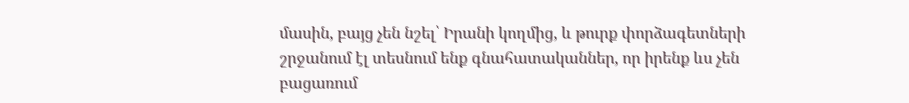մասին, բայց չեն նշել՝ Իրանի կողմից, և թուրք փորձագետների շրջանում էլ տեսնում ենք գնահատականներ, որ իրենք ևս չեն բացառում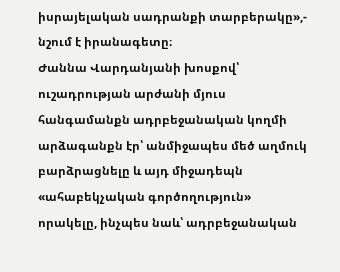իսրայելական սադրանքի տարբերակը»,- նշում է իրանագետը։
Ժաննա Վարդանյանի խոսքով՝ ուշադրության արժանի մյուս հանգամանքն ադրբեջանական կողմի արձագանքն էր՝ անմիջապես մեծ աղմուկ բարձրացնելը և այդ միջադեպն «ահաբեկչական գործողություն» որակելը, ինչպես նաև՝ ադրբեջանական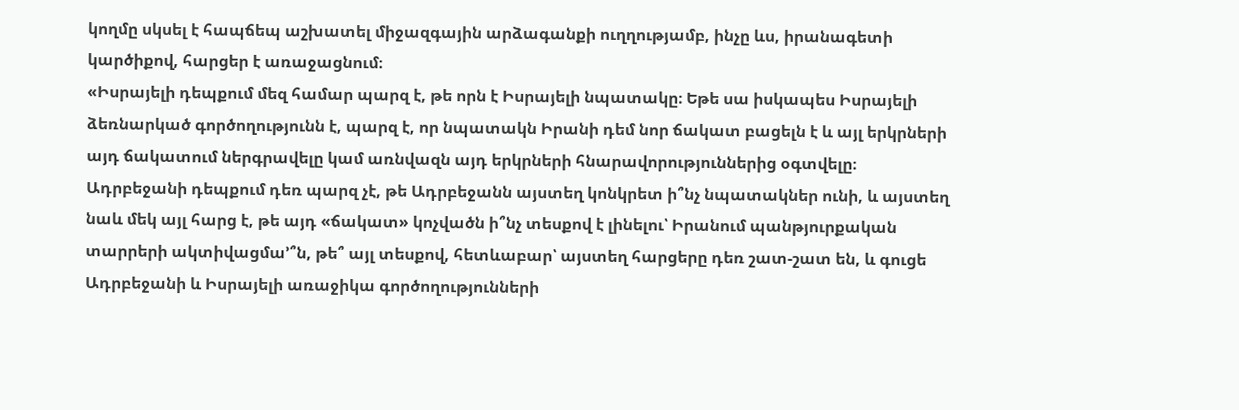կողմը սկսել է հապճեպ աշխատել միջազգային արձագանքի ուղղությամբ, ինչը ևս, իրանագետի կարծիքով, հարցեր է առաջացնում։
«Իսրայելի դեպքում մեզ համար պարզ է, թե որն է Իսրայելի նպատակը։ Եթե սա իսկապես Իսրայելի ձեռնարկած գործողությունն է, պարզ է, որ նպատակն Իրանի դեմ նոր ճակատ բացելն է և այլ երկրների այդ ճակատում ներգրավելը կամ առնվազն այդ երկրների հնարավորություններից օգտվելը։ Ադրբեջանի դեպքում դեռ պարզ չէ, թե Ադրբեջանն այստեղ կոնկրետ ի՞նչ նպատակներ ունի, և այստեղ նաև մեկ այլ հարց է, թե այդ «ճակատ» կոչվածն ի՞նչ տեսքով է լինելու՝ Իրանում պանթյուրքական տարրերի ակտիվացմա՚՞ն, թե՞ այլ տեսքով, հետևաբար՝ այստեղ հարցերը դեռ շատ-շատ են, և գուցե Ադրբեջանի և Իսրայելի առաջիկա գործողությունների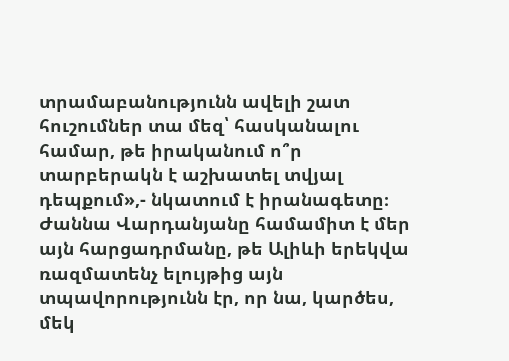տրամաբանությունն ավելի շատ հուշումներ տա մեզ՝ հասկանալու համար, թե իրականում ո՞ր տարբերակն է աշխատել տվյալ դեպքում»,- նկատում է իրանագետը։
Ժաննա Վարդանյանը համամիտ է մեր այն հարցադրմանը, թե Ալիևի երեկվա ռազմատենչ ելույթից այն տպավորությունն էր, որ նա, կարծես, մեկ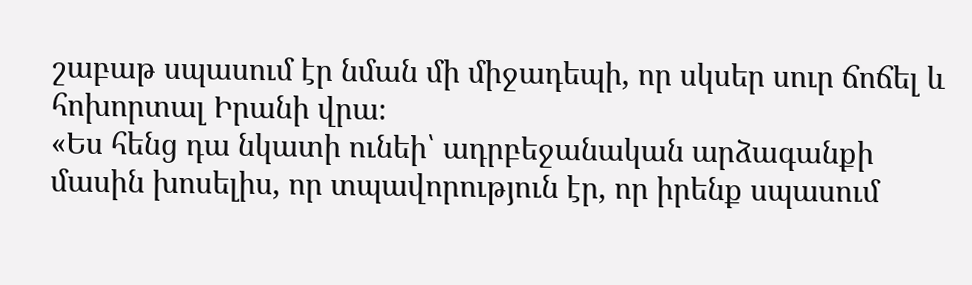շաբաթ սպասում էր նման մի միջադեպի, որ սկսեր սուր ճոճել և հոխորտալ Իրանի վրա։
«Ես հենց դա նկատի ունեի՝ ադրբեջանական արձագանքի մասին խոսելիս, որ տպավորություն էր, որ իրենք սպասում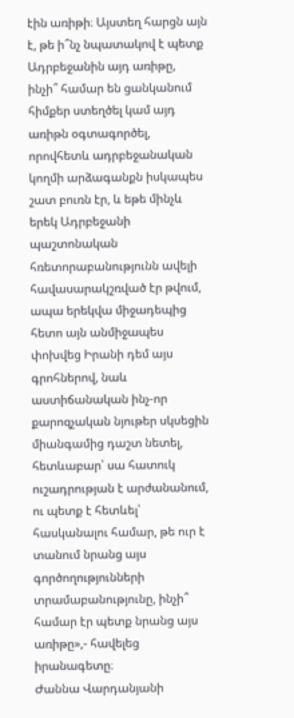էին առիթի։ Այստեղ հարցն այն է, թե ի՞նչ նպատակով է պետք Ադրբեջանին այդ առիթը, ինչի՞ համար են ցանկանում հիմքեր ստեղծել կամ այդ առիթն օգտագործել, որովհետև ադրբեջանական կողմի արձագանքն իսկապես շատ բուռն էր, և եթե մինչև երեկ Ադրբեջանի պաշտոնական հռետորաբանությունն ավելի հավասարակշռված էր թվում, ապա երեկվա միջադեպից հետո այն անմիջապես փոխվեց Իրանի դեմ այս գրոհներով, նաև աստիճանական ինչ-որ քարոզչական նյութեր սկսեցին միանգամից դաշտ նետել, հետևաբար՝ սա հատուկ ուշադրության է արժանանում, ու պետք է հետևել՝ հասկանալու համար, թե ուր է տանում նրանց այս գործողությունների տրամաբանությունը, ինչի՞ համար էր պետք նրանց այս առիթը»,- հավելեց իրանագետը։
Ժաննա Վարդանյանի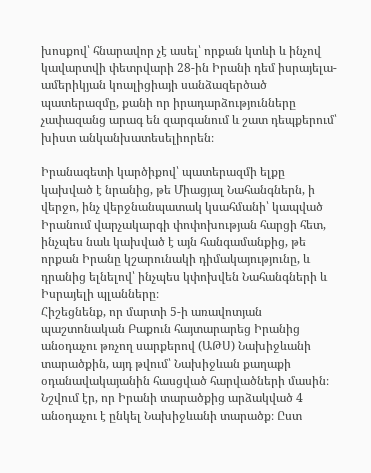խոսքով՝ հնարավոր չէ ասել՝ որքան կտևի և ինչով կավարտվի փետրվարի 28-ին Իրանի դեմ իսրայելա-ամերիկյան կոալիցիայի սանձազերծած պատերազմը, քանի որ իրադարձությունները չափազանց արագ են զարգանում և շատ դեպքերում՝ խիստ անկանխատեսելիորեն։

Իրանագետի կարծիքով՝ պատերազմի ելքը կախված է նրանից, թե Միացյալ Նահանգներն, ի վերջո, ինչ վերջնանպատակ կսահմանի՝ կապված Իրանում վարչակարգի փոփոխության հարցի հետ, ինչպես նաև կախված է այն հանգամանքից, թե որքան Իրանը կշարունակի դիմակայությունը, և դրանից ելնելով՝ ինչպես կփոխվեն Նահանգների և Իսրայելի պլանները։
Հիշեցնենք, որ մարտի 5-ի առավոտյան պաշտոնական Բաքուն հայտարարեց Իրանից անօդաչու թռչող սարքերով (ԱԹՍ) Նախիջևանի տարածքին, այդ թվում՝ Նախիջևան քաղաքի օդանավակայանին հասցված հարվածների մասին։ Նշվում էր, որ Իրանի տարածքից արձակված 4 անօդաչու է ընկել Նախիջևանի տարածք։ Ըստ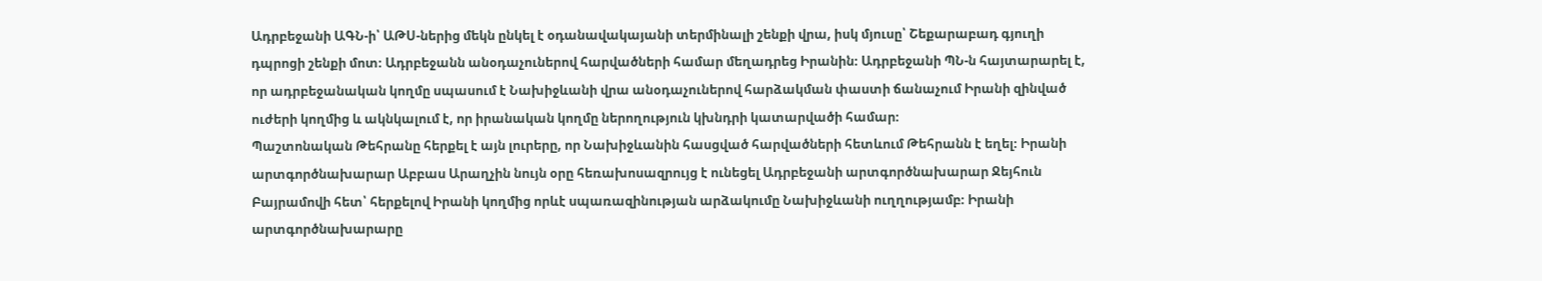Ադրբեջանի ԱԳՆ-ի՝ ԱԹՍ-ներից մեկն ընկել է օդանավակայանի տերմինալի շենքի վրա, իսկ մյուսը՝ Շեքարաբադ գյուղի դպրոցի շենքի մոտ։ Ադրբեջանն անօդաչուներով հարվածների համար մեղադրեց Իրանին։ Ադրբեջանի ՊՆ-ն հայտարարել է, որ ադրբեջանական կողմը սպասում է Նախիջևանի վրա անօդաչուներով հարձակման փաստի ճանաչում Իրանի զինված ուժերի կողմից և ակնկալում է, որ իրանական կողմը ներողություն կխնդրի կատարվածի համար։
Պաշտոնական Թեհրանը հերքել է այն լուրերը, որ Նախիջևանին հասցված հարվածների հետևում Թեհրանն է եղել։ Իրանի արտգործնախարար Աբբաս Արաղչին նույն օրը հեռախոսազրույց է ունեցել Ադրբեջանի արտգործնախարար Ջեյհուն Բայրամովի հետ՝ հերքելով Իրանի կողմից որևէ սպառազինության արձակումը Նախիջևանի ուղղությամբ։ Իրանի արտգործնախարարը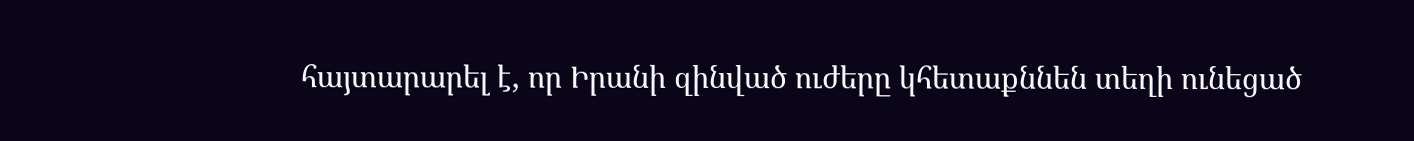հայտարարել է, որ Իրանի զինված ուժերը կհետաքննեն տեղի ունեցած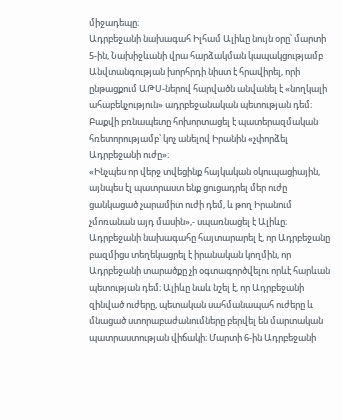միջադեպը։
Ադրբեջանի նախագահ Իլհամ Ալիևը նույն օրը՝ մարտի 5-ին, Նախիջևանի վրա հարձակման կապակցությամբ Անվտանգության խորհրդի նիստ է հրավիրել, որի ընթացքում ԱԹՍ-ներով հարվածն անվանել է «նողկալի ահաբեկչություն» ադրբեջանական պետության դեմ։ Բաքվի բռնապետը հոխորտացել է պատերազմական հռետորությամբ՝ կոչ անելով Իրանին «չփորձել Ադրբեջանի ուժը»։
«Ինչպես որ վերջ տվեցինք հայկական օկուպացիային, այնպես էլ պատրաստ ենք ցուցադրել մեր ուժը ցանկացած չարամիտ ուժի դեմ, և թող Իրանում չմոռանան այդ մասին»,- սպառնացել է Ալիևը։
Ադրբեջանի նախագահը հայտարարել է, որ Ադրբեջանը բազմիցս տեղեկացրել է իրանական կողմին, որ Ադրբեջանի տարածքը չի օգտագործվելու որևէ հարևան պետության դեմ։ Ալիևը նաև նշել է, որ Ադրբեջանի զինված ուժերը, պետական սահմանապահ ուժերը և մնացած ստորաբաժանումները բերվել են մարտական պատրաստության վիճակի։ Մարտի 6-ին Ադրբեջանի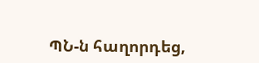ՊՆ-ն հաղորդեց,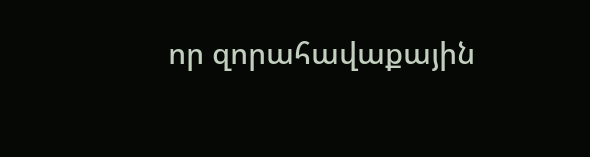որ զորահավաքային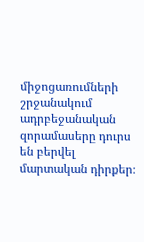միջոցառումների շրջանակում ադրբեջանական զորամասերը դուրս են բերվել մարտական դիրքեր։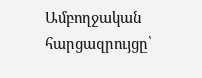Ամբողջական հարցազրույցը՝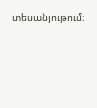տեսանյութում։